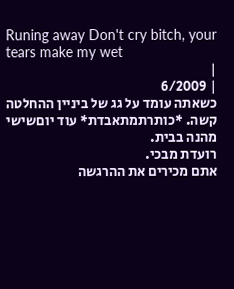Runing away Don't cry bitch, your tears make my wet
|
| 6/2009
כשאתה עומד על גג של ביניין ההחלטה קשה. *כותרתמתאבדת* עוד יוםשישי מהנה בבית.
רועדת מבכי.
אתם מכירים את ההרגשה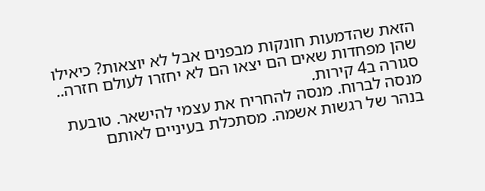הזאת שהדמעות חונקות מבפנים אבל לא יוצאות? כיאילו שהן מפחדות שאים הם יצאו הם לא יחזרו לעולם חזרה..
סגורה ב4 קירות.
מנסה לברוח. מנסה להחריח את עצמי להישאר. טובעת בנהר של רגשות אשמה. מסתכלת בעיניים לאותם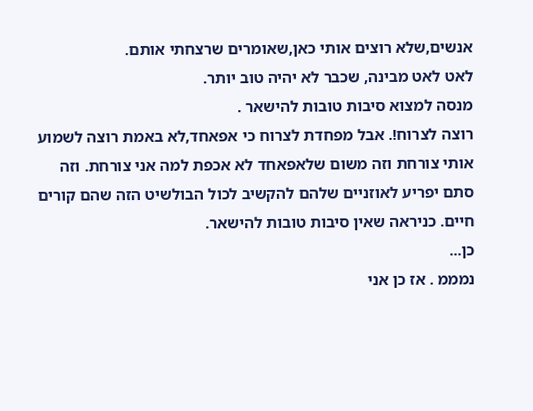אנשים,שלא רוצים אותי כאן,שאומרים שרצחתי אותם.
לאט לאט מבינה, שכבר לא יהיה טוב יותר.
מנסה למצוא סיבות טובות להישאר .
רוצה לצרוח!. אבל מפחדת לצרוח כי אפאחד,לא באמת רוצה לשמוע אותי צורחת וזה משום שלאפאחד לא אכפת למה אני צורחת. וזה סתם יפריע לאוזניים שלהם להקשיב לכול הבולשיט הזה שהם קורים חיים. כניראה שאין סיבות טובות להישאר.
כן...
נמממ . אז כן אני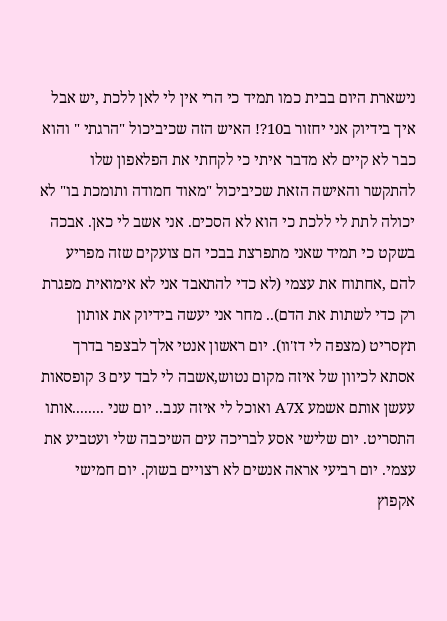נישארת היום בבית כמו תמיד כי הרי אין לי לאן ללכת ,יש אבל איך בידיוק אני יחזור ב10?! האיש הזה שכיביכול "הרגתי " והוא כבר לא קיים לא מדבר איתי כי לקחתי את הפלאפון שלו להתקשר והאישה הזאת שכיביכול "מאוד חמודה ותומכת בו" לא יכולה לתת לי ללכת כי הוא לא הסכים. אני אשב לי כאן. אבכה בשקט כי תמיד שאני מתפרצת בבכי הם צועקים שזה מפריע להם ,אחתוח את עצמי (לא כדי להתאבד אני לא אימואית מפגרת רק כדי לשתות את הדם).. מחר אני יעשה בידיוק את אותון תץסריט (מצפה לי דז'וו). יום ראשון אנטי אלך לבצפר בדרך אסתא לכיוון של איזה מקום נטוש,אשבה לי לבד עים 3 קופסאות עעשן אותם אשמע A7X ואוכל לי איזה ענב.. יום שני ........אותו התסריט. יום שלישי אסע לבריכה עים השיכבה שלי ועטביע את עצמי. יום רביעי אראה אנשים לא רצויים בשוק. יום חמישי אקפוץ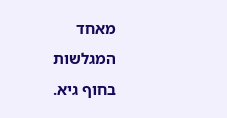מאחד המגלשות בחוף גיא.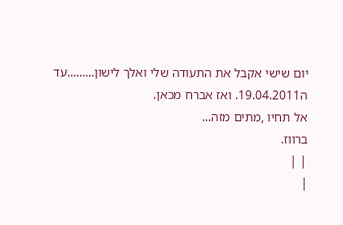יום שישי אקבל את התעודה שלי ואלך לישון.........עד ה19.04.2011. ואז אברח מכאן.
אל תחיו ,מתים מזה...
ברווז.
| |
|